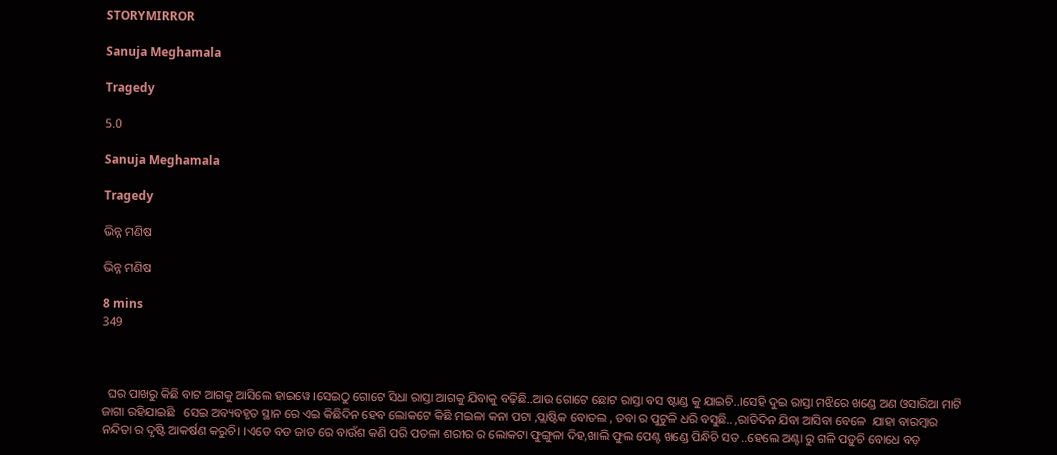STORYMIRROR

Sanuja Meghamala

Tragedy

5.0

Sanuja Meghamala

Tragedy

ଭିନ୍ନ ମଣିଷ

ଭିନ୍ନ ମଣିଷ

8 mins
349



  ଘର ପାଖରୁ କିଛି ବାଟ ଆଗକୁ ଆସିଲେ ହାଇୱେ ।ସେଇଠୁ ଗୋଟେ ସିଧା ରାସ୍ତା ଆଗକୁ ଯିବାକୁ ବଢ଼ିଛି..ଆଉ ଗୋଟେ ଛୋଟ ରାସ୍ତା ବସ ଷ୍ଟାଣ୍ଡ କୁ ଯାଇଚି..।ସେହି ଦୁଇ ରାସ୍ତା ମଝିରେ ଖଣ୍ଡେ ଅଣ ଓସାରିଆ ମାଟି ଜାଗା ରହିଯାଇଛି   ସେଇ ଅବ୍ୟବହୃତ ସ୍ଥାନ ରେ ଏଇ କିଛିଦିନ ହେବ ଲୋକଟେ କିଛି ମଇଳା କନା ପଟା ,ପ୍ଲାଷ୍ଟିକ ବୋତଲ , ଡବା ର ପୁଟୁଳି ଧରି ବସୁଛି.. ,ରାତିଦିନ ଯିବା ଆସିବା ବେଳେ  ଯାହା ବାରମ୍ବାର ନନ୍ଦିତା ର ଦୃଷ୍ଟି ଆକର୍ଷଣ କରୁଚି। ।ଏଡେ ବଡ ଜାଡ ରେ ବାଉଁଶ କଣି ପରି ପତଳା ଶରୀର ର ଲୋକଟା ଫୁଙ୍ଗୁଳା ଦିହ,ଖାଲି ଫୁଲ ପେଣ୍ଟ ଖଣ୍ଡେ ପିନ୍ଧିଚି ସତ ..ହେଲେ ଅଣ୍ଟା ରୁ ଗଳି ପଡ଼ୁଚି ବୋଧେ ବଡ଼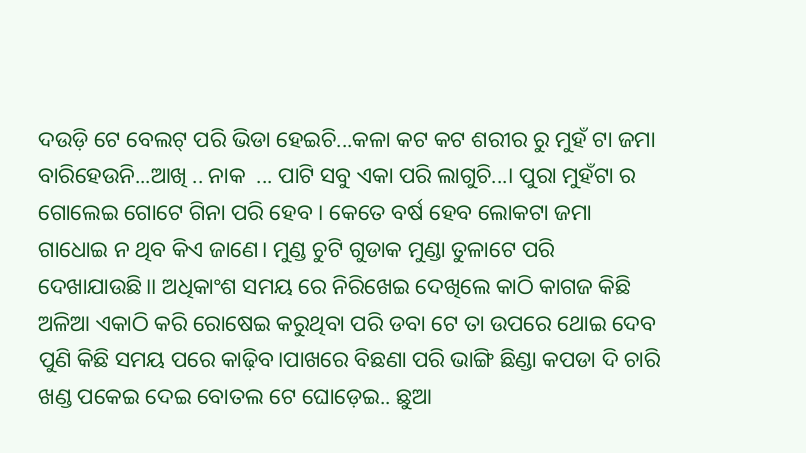ଦଉଡ଼ି ଟେ ବେଲଟ୍ ପରି ଭିଡା ହେଇଚି...କଳା କଟ କଟ ଶରୀର ରୁ ମୁହଁ ଟା ଜମା ବାରିହେଉନି...ଆଖି .. ନାକ  ... ପାଟି ସବୁ ଏକା ପରି ଲାଗୁଚି...। ପୁରା ମୁହଁଟା ର ଗୋଲେଇ ଗୋଟେ ଗିନା ପରି ହେବ । କେତେ ବର୍ଷ ହେବ ଲୋକଟା ଜମା ଗାଧୋଇ ନ ଥିବ କିଏ ଜାଣେ। ମୁଣ୍ଡ ଚୁଟି ଗୁଡାକ ମୁଣ୍ଡା ତୁଳାଟେ ପରି ଦେଖାଯାଉଛି।। ଅଧିକାଂଶ ସମୟ ରେ ନିରିଖେଇ ଦେଖିଲେ କାଠି କାଗଜ କିଛି ଅଳିଆ ଏକାଠି କରି ରୋଷେଇ କରୁଥିବା ପରି ଡବା ଟେ ତା ଉପରେ ଥୋଇ ଦେବ ପୁଣି କିଛି ସମୟ ପରେ କାଢ଼ିବ।ପାଖରେ ବିଛଣା ପରି ଭାଙ୍ଗି ଛିଣ୍ଡା କପଡା ଦି ଚାରି ଖଣ୍ଡ ପକେଇ ଦେଇ ବୋତଲ ଟେ ଘୋଡ଼େଇ.. ଛୁଆ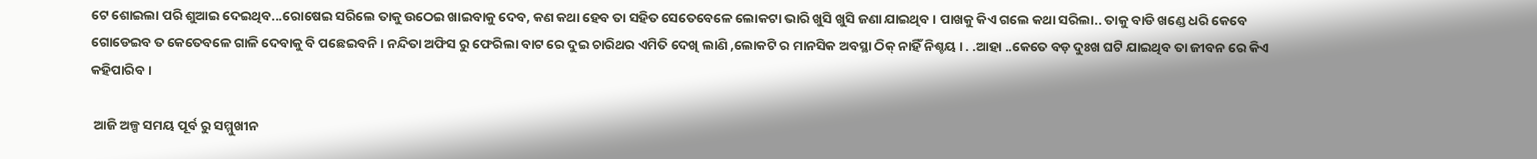ଟେ ଶୋଇଲା ପରି ଶୁଆଇ ଦେଇଥିବ...ରୋଷେଇ ସରିଲେ ତାକୁ ଉଠେଇ ଖାଇବାକୁ ଦେବ, କଣ କଥା ହେବ ତା ସହିତ ସେତେବେଳେ ଲୋକଟା ଭାରି ଖୁସି ଖୁସି ଜଣା ଯାଇଥିବ । ପାଖକୁ କିଏ ଗଲେ କଥା ସରିଲା.. ତାକୁ ବାଡି ଖଣ୍ଡେ ଧରି କେବେ ଗୋଡେଇବ ତ କେତେବଳେ ଗାଳି ଦେବାକୁ ବି ପଛେଇବନି। ନନ୍ଦିତା ଅଫିସ ରୁ ଫେରିଲା ବାଟ ରେ ଦୁଇ ଚାରିଥର ଏମିତି ଦେଖି ଲାଣି ,ଲୋକଟି ର ମାନସିକ ଅବସ୍ଥା ଠିକ୍ ନାହିଁ ନିଶ୍ଚୟ । . .ଆହା ..କେତେ ବଡ଼ ଦୁଃଖ ଘଟି ଯାଇଥିବ ତା ଜୀବନ ରେ କିଏ କହିପାରିବ ।

 ଆଜି ଅଳ୍ପ ସମୟ ପୂର୍ବ ରୁ ସମ୍ମୁଖୀନ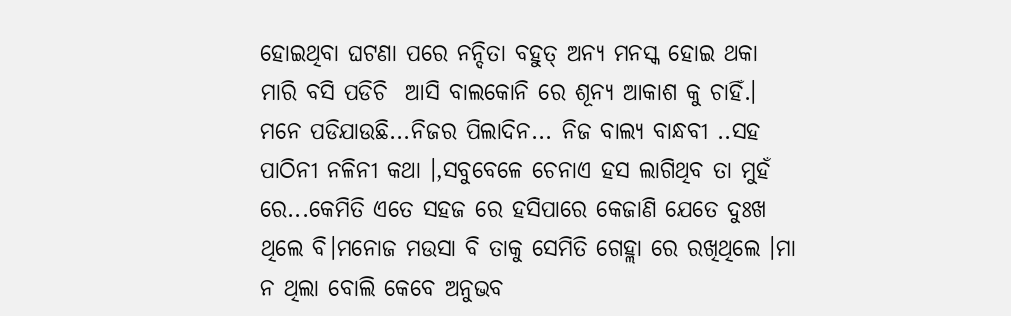ହୋଇଥିବା ଘଟଣା ପରେ ନନ୍ଦିତା ବହୁତ୍ ଅନ୍ୟ ମନସ୍କ ହୋଇ ଥକା ମାରି ବସି ପଡିଚି  ଆସି ବାଲକୋନି ରେ ଶୂନ୍ୟ ଆକାଶ କୁ ଚାହିଁ.। ମନେ ପଡିଯାଉଛି...ନିଜର ପିଲାଦିନ... ନିଜ ବାଲ୍ୟ ବାନ୍ଧବୀ ..ସହ ପାଠିନୀ ନଳିନୀ କଥା ।,ସବୁବେଳେ ଚେନାଏ ହସ ଲାଗିଥିବ ତା ମୁହଁ ରେ...କେମିତି ଏତେ ସହଜ ରେ ହସିପାରେ କେଜାଣି ଯେତେ ଦୁଃଖ ଥିଲେ ବି।ମନୋଜ ମଉସା ବି ତାକୁ ସେମିତି ଗେହ୍ଲା ରେ ରଖିଥିଲେ ।ମା ନ ଥିଲା ବୋଲି କେବେ ଅନୁଭବ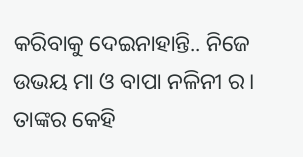କରିବାକୁ ଦେଇନାହାନ୍ତି.. ନିଜେ ଉଭୟ ମା ଓ ବାପା ନଳିନୀ ର। ତାଙ୍କର କେହି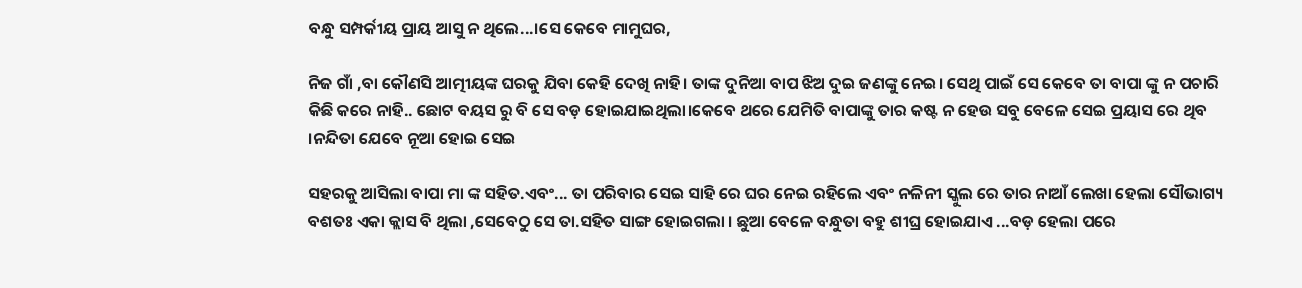ବନ୍ଧୁ ସମ୍ପର୍କୀୟ ପ୍ରାୟ ଆସୁ ନ ଥିଲେ...।ସେ କେବେ ମାମୁଘର,

ନିଜ ଗାଁ ,ବା କୌଣସି ଆତ୍ମୀୟଙ୍କ ଘରକୁ ଯିବା କେହି ଦେଖି ନାହି। ତାଙ୍କ ଦୁନିଆ ବାପ ଝିଅ ଦୁଇ ଜଣଙ୍କୁ ନେଇ। ସେଥି ପାଇଁ ସେ କେବେ ତା ବାପା ଙ୍କୁ ନ ପଚାରି କିଛି କରେ ନାହି.. ଛୋଟ ବୟସ ରୁ ବି ସେ ବଡ଼ ହୋଇଯାଇଥିଲା।କେବେ ଥରେ ଯେମିତି ବାପାଙ୍କୁ ତାର କଷ୍ଟ ନ ହେଉ ସବୁ ବେଳେ ସେଇ ପ୍ରୟାସ ରେ ଥିବ ।ନନ୍ଦିତା ଯେବେ ନୂଆ ହୋଇ ସେଇ

ସହରକୁ ଆସିଲା ବାପା ମା ଙ୍କ ସହିତ.ଏବଂ... ତା ପରିବାର ସେଇ ସାହି ରେ ଘର ନେଇ ରହିଲେ ଏବଂ ନଳିନୀ ସ୍କୁଲ ରେ ତାର ନାଆଁ ଲେଖା ହେଲା ସୌଭାଗ୍ୟ ବଶତଃ ଏକା କ୍ଲାସ ବି ଥିଲା ,ସେବେଠୁ ସେ ତା.ସହିତ ସାଙ୍ଗ ହୋଇଗଲା । ଛୁଆ ବେଳେ ବନ୍ଧୁତା ବହୁ ଶୀଘ୍ର ହୋଇଯାଏ ...ବଡ଼ ହେଲା ପରେ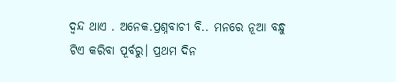ଦ୍ଵନ୍ଦ ଥାଏ . ଅନେକ.ପ୍ରଶ୍ନବାଚୀ ବି.. ମନରେ ନୂଆ ବନ୍ଧୁ ଟିଏ କରିବା ପୂର୍ବରୁ। ପ୍ରଥମ ଦିନ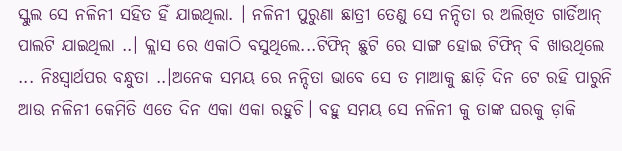ସ୍କୁଲ ସେ ନଳିନୀ ସହିତ ହିଁ ଯାଇଥିଲା. । ନଳିନୀ ପୁରୁଣା ଛାତ୍ରୀ ତେଣୁ ସେ ନନ୍ଦିତା ର ଅଲିଖିତ ଗାର୍ଡିଆନ୍ ପାଲଟି ଯାଇଥିଲା ..। କ୍ଲାସ ରେ ଏକାଠି ବସୁଥିଲେ...ଟିଫିନ୍ ଛୁଟି ରେ ସାଙ୍ଗ ହୋଇ ଟିଫିନ୍ ବି ଖାଉଥିଲେ ... ନିଃସ୍ଵାର୍ଥପର ବନ୍ଧୁତା ..।ଅନେକ ସମୟ ରେ ନନ୍ଦିତା ଭାବେ ସେ ତ ମାଆକୁ ଛାଡ଼ି ଦିନ ଟେ ରହି ପାରୁନି ଆଉ ନଳିନୀ କେମିତି ଏତେ ଦିନ ଏକା ଏକା ରହୁଚି। ବହୁ ସମୟ ସେ ନଳିନୀ କୁ ତାଙ୍କ ଘରକୁ ଡ଼ାକି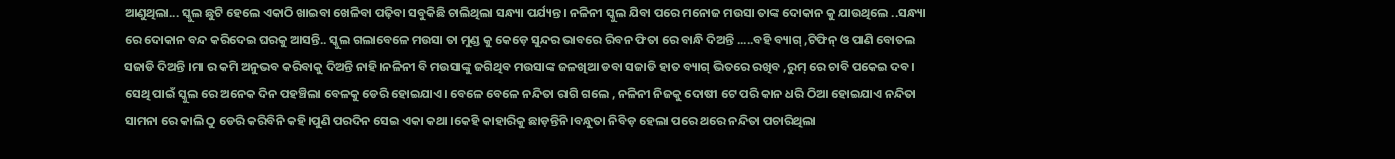ଆଣୁଥିଲା... ସ୍କୁଲ ଛୁଟି ହେଲେ ଏକାଠି ଖାଇବା ଖେଳିବା ପଢ଼ିବା ସବୁକିଛି ଚାଲିଥିଲା ସନ୍ଧ୍ୟା ପର୍ଯ୍ୟନ୍ତ । ନଳିନୀ ସ୍କୁଲ ଯିବା ପରେ ମନୋଜ ମଉସା ତାଙ୍କ ଦୋକାନ କୁ ଯାଉଥିଲେ ..ସନ୍ଧ୍ୟା ରେ ଦୋକାନ ବନ୍ଦ କରିଦେଇ ଘରକୁ ଆସନ୍ତି.. ସ୍କୁଲ ଗଲାବେଳେ ମଉସା ତା ମୁଣ୍ଡ କୁ କେଡ଼େ ସୁନ୍ଦର ଭାବରେ ରିବନ ଫିତା ରେ ବାନ୍ଧି ଦିଅନ୍ତି .....ବହି ବ୍ୟାଗ୍ ,ଟିଫିନ୍ ଓ ପାଣି ବୋତଲ  ସଜାଡି ଦିଅନ୍ତି ।ମା ର କମି ଅନୁଭବ କରିବାକୁ ଦିଅନ୍ତି ନାହି।ନଳିନୀ ବି ମଉସାଙ୍କୁ ଜଗିଥିବ ମଉସାଙ୍କ ଜଳଖିଆ ଡବା ସଜାଡି ହାତ ବ୍ୟାଗ୍ ଭିତରେ ରଖିବ ,ରୁମ୍ ରେ ଚାବି ପକେଇ ଦବ। ସେଥି ପାଇଁ ସ୍କୁଲ ରେ ଅନେକ ଦିନ ପହଞ୍ଚିଲା ବେଳକୁ ଡେରି ହୋଇଯାଏ। ବେଳେ ବେଳେ ନନ୍ଦିତା ରାଗି ଗଲେ , ନଳିନୀ ନିଜକୁ ଦୋଷୀ ଟେ ପରି କାନ ଧରି ଠିଆ ହୋଇଯାଏ ନନ୍ଦିତା ସାମନା ରେ କାଲି ଠୁ ଡେରି କରିବିନି କହି।ପୁଣି ପରଦିନ ସେଇ ଏକା କଥା ।କେହି କାହାରିକୁ ଛାଡ଼ନ୍ତିନି ।ବନ୍ଧୁତା ନିବିଡ଼ ହେଲା ପରେ ଥରେ ନନ୍ଦିତା ପଚାରିଥିଲା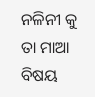ନଳିନୀ କୁ ତା ମାଆ ବିଷୟ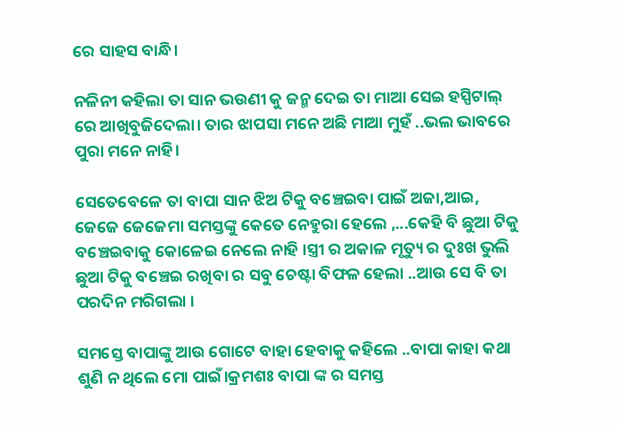ରେ ସାହସ ବାନ୍ଧି।

ନଳିନୀ କହିଲା ତା ସାନ ଭଉଣୀ କୁ ଜନ୍ମ ଦେଇ ତା ମାଆ ସେଇ ହସ୍ପିଟାଲ୍ ରେ ଆଖିବୁଜିଦେଲା। ତାର ଝାପସା ମନେ ଅଛି ମାଆ ମୁହଁ ..ଭଲ ଭାବରେ ପୁରା ମନେ ନାହି।

ସେତେବେଳେ ତା ବାପା ସାନ ଝିଅ ଟିକୁ ବଞ୍ଚେଇବା ପାଇଁ ଅଜା,ଆଇ, ଜେଜେ ଜେଜେମା ସମସ୍ତଙ୍କୁ କେତେ ନେହୁରା ହେଲେ ,...କେହି ବି ଛୁଆ ଟିକୁ ବଞ୍ଚେଇବାକୁ କୋଳେଇ ନେଲେ ନାହି ।ସ୍ତ୍ରୀ ର ଅକାଳ ମୃତ୍ୟୁ ର ଦୁଃଖ ଭୁଲି ଛୁଆ ଟିକୁ ବଞ୍ଚେଇ ରଖିବା ର ସବୁ ଚେଷ୍ଟା ବିଫଳ ହେଲା ..ଆଉ ସେ ବି ତା ପରଦିନ ମରିଗଲା ।

ସମସ୍ତେ ବାପାଙ୍କୁ ଆଉ ଗୋଟେ ବାହା ହେବାକୁ କହିଲେ ..ବାପା କାହା କଥା ଶୁଣି ନ ଥିଲେ ମୋ ପାଇଁ।କ୍ରମଶଃ ବାପା ଙ୍କ ର ସମସ୍ତ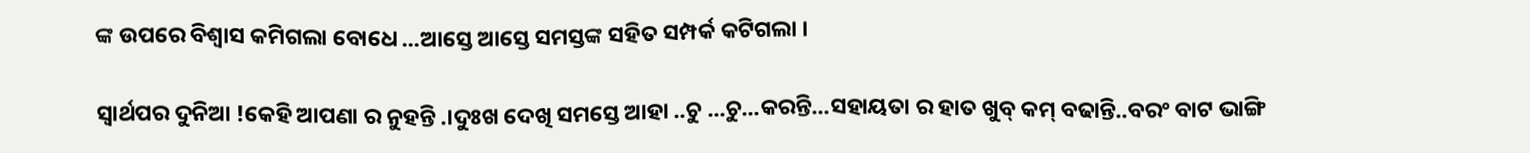ଙ୍କ ଉପରେ ବିଶ୍ୱାସ କମିଗଲା ବୋଧେ ...ଆସ୍ତେ ଆସ୍ତେ ସମସ୍ତଙ୍କ ସହିତ ସମ୍ପର୍କ କଟିଗଲା ।

ସ୍ୱାର୍ଥପର ଦୁନିଆ !କେହି ଆପଣା ର ନୁହନ୍ତି .।ଦୁଃଖ ଦେଖି ସମସ୍ତେ ଆହା ..ଚୁ ...ଚୁ...କରନ୍ତି...ସହାୟତା ର ହାତ ଖୁବ୍ କମ୍ ବଢାନ୍ତି..ବରଂ ବାଟ ଭାଙ୍ଗି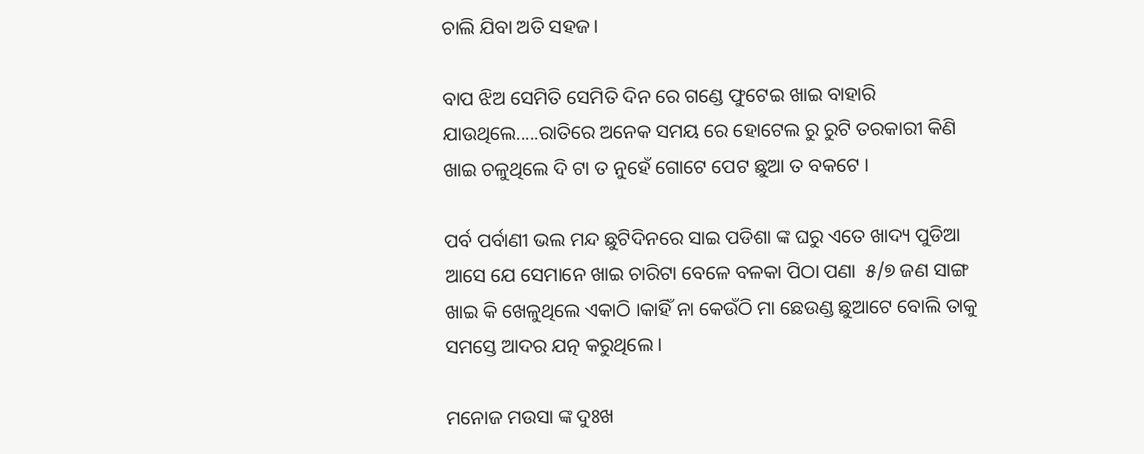ଚାଲି ଯିବା ଅତି ସହଜ।

ବାପ ଝିଅ ସେମିତି ସେମିତି ଦିନ ରେ ଗଣ୍ଡେ ଫୁଟେଇ ଖାଇ ବାହାରି ଯାଉଥିଲେ.....ରାତିରେ ଅନେକ ସମୟ ରେ ହୋଟେଲ ରୁ ରୁଟି ତରକାରୀ କିଣି ଖାଇ ଚଳୁଥିଲେ ଦି ଟା ତ ନୁହେଁ ଗୋଟେ ପେଟ ଛୁଆ ତ ବକଟେ ।

ପର୍ବ ପର୍ବାଣୀ ଭଲ ମନ୍ଦ ଛୁଟିଦିନରେ ସାଇ ପଡିଶା ଙ୍କ ଘରୁ ଏତେ ଖାଦ୍ୟ ପୁଡିଆ ଆସେ ଯେ ସେମାନେ ଖାଇ ଚାରିଟା ବେଳେ ବଳକା ପିଠା ପଣା  ୫/୭ ଜଣ ସାଙ୍ଗ ଖାଇ କି ଖେଳୁଥିଲେ ଏକାଠି ।କାହିଁ ନା କେଉଁଠି ମା ଛେଉଣ୍ଡ ଛୁଆଟେ ବୋଲି ତାକୁ ସମସ୍ତେ ଆଦର ଯତ୍ନ କରୁଥିଲେ ।

ମନୋଜ ମଉସା ଙ୍କ ଦୁଃଖ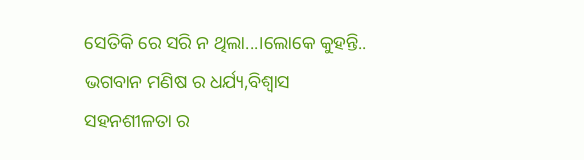ସେତିକି ରେ ସରି ନ ଥିଲା...।ଲୋକେ କୁହନ୍ତି.. ଭଗବାନ ମଣିଷ ର ଧର୍ଯ୍ୟ,ବିଶ୍ୱାସ ସହନଶୀଳତା ର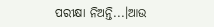ପରୀକ୍ଷା ନିଅନ୍ତି...।ଆଉ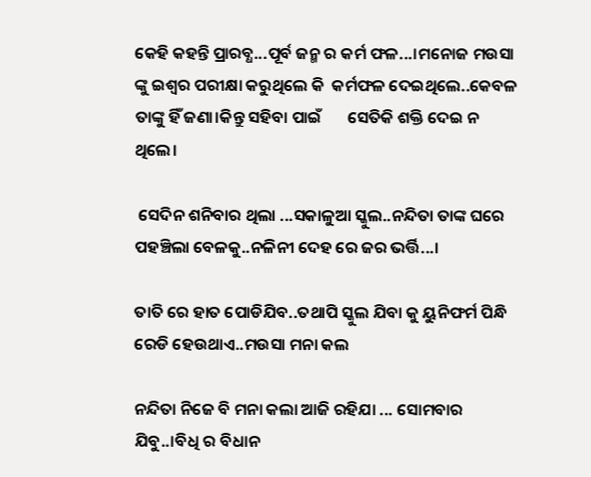କେହି କହନ୍ତି ପ୍ରାରବ୍ଧ...ପୂର୍ବ ଜନ୍ମ ର କର୍ମ ଫଳ...।ମନୋଜ ମଉସା ଙ୍କୁ ଇଶ୍ଵର ପରୀକ୍ଷା କରୁଥିଲେ କି  କର୍ମଫଳ ଦେଇଥିଲେ..କେବଳ ତାଙ୍କୁ ହିଁ ଜଣା।କିନ୍ତୁ ସହିବା ପାଇଁ       ସେତିକି ଶକ୍ତି ଦେଇ ନ ଥିଲେ।

 ସେଦିନ ଶନିବାର ଥିଲା ...ସକାଳୁଆ ସ୍କୁଲ..ନନ୍ଦିତା ତାଙ୍କ ଘରେ ପହଞ୍ଚିଲା ବେଳକୁ..ନଳିନୀ ଦେହ ରେ ଜର ଭର୍ତ୍ତି...।

ତାତି ରେ ହାତ ପୋଡିଯିବ..ତଥାପି ସ୍କୁଲ ଯିବା କୁ ୟୁନିଫର୍ମ ପିନ୍ଧି ରେଡି ହେଉଥାଏ..ମଉସା ମନା କଲ

ନନ୍ଦିତା ନିଜେ ବି ମନା କଲା ଆଜି ରହିଯା ... ସୋମବାର ଯିବୁ..।ବିଧି ର ବିଧାନ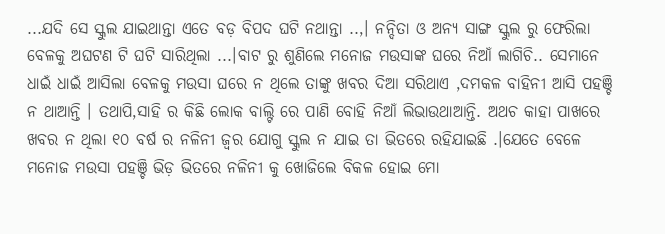...ଯଦି ସେ ସ୍କୁଲ ଯାଇଥାନ୍ତା ଏତେ ବଡ଼ ବିପଦ ଘଟି ନଥାନ୍ତା ..,। ନନ୍ଦିତା ଓ ଅନ୍ୟ ସାଙ୍ଗ ସ୍କୁଲ ରୁ ଫେରିଲା ବେଳକୁ ଅଘଟଣ ଟି ଘଟି ସାରିଥିଲା ...।ବାଟ ରୁ ଶୁଣିଲେ ମନୋଜ ମଉସାଙ୍କ ଘରେ ନିଆଁ ଲାଗିଚି.. ସେମାନେ ଧାଇଁ ଧାଇଁ ଆସିଲା ବେଳକୁ ମଉସା ଘରେ ନ ଥିଲେ ତାଙ୍କୁ ଖବର ଦିଆ ସରିଥାଏ ,ଦମକଳ ବାହିନୀ ଆସି ପହଞ୍ଚି ନ ଥାଆନ୍ତି । ତଥାପି,ସାହି ର କିଛି ଲୋକ ବାଲ୍ଟି ରେ ପାଣି ବୋହି ନିଆଁ ଲିଭାଉଥାଆନ୍ତି. ଅଥଚ କାହା ପାଖରେ ଖବର ନ ଥିଲା ୧୦ ବର୍ଷ ର ନଳିନୀ ଜ୍ଵର ଯୋଗୁ ସ୍କୁଲ ନ ଯାଇ ତା ଭିତରେ ରହିଯାଇଛି .।ଯେତେ ବେଳେ ମନୋଜ ମଉସା ପହଞ୍ଚି ଭିଡ଼ ଭିତରେ ନଳିନୀ କୁ ଖୋଜିଲେ ବିକଳ ହୋଇ ମୋ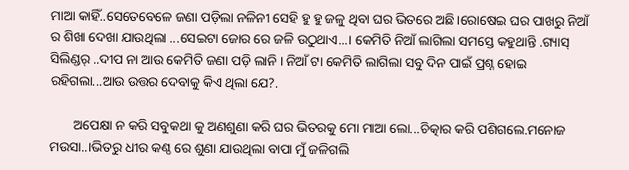ମାଆ କାହିଁ..ସେତେବେଳେ ଜଣା ପଡ଼ିଲା ନଳିନୀ ସେହି ହୁ ହୁ ଜଳୁ ଥିବା ଘର ଭିତରେ ଅଛି।ରୋଷେଇ ଘର ପାଖରୁ ନିଆଁ ର ଶିଖା ଦେଖା ଯାଉଥିଲା ...ସେଇଟା ଜୋର ରେ ଜଳି ଉଠୁଥାଏ...। କେମିତି ନିଆଁ ଲାଗିଲା ସମସ୍ତେ କହୁଥାନ୍ତି .ଗ୍ୟାସ୍ ସିଲିଣ୍ଡର୍ ..ଦୀପ ନା ଆଉ କେମିତି ଜଣା ପଡ଼ି ଲାନି । ନିଆଁ ଟା କେମିତି ଲାଗିଲା ସବୁ ଦିନ ପାଇଁ ପ୍ରଶ୍ନ ହୋଇ ରହିଗଲା...ଆଉ ଉତ୍ତର ଦେବାକୁ କିଏ ଥିଲା ଯେ?.

       ଅପେକ୍ଷା ନ କରି ସବୁକଥା କୁ ଅଣଶୁଣା କରି ଘର ଭିତରକୁ ମୋ ମାଆ ଲୋ...ଚିତ୍କାର କରି ପଶିଗଲେ.ମନୋଜ ମଉସା..।ଭିତରୁ ଧୀର କଣ୍ଠ ରେ ଶୁଣା ଯାଉଥିଲା ବାପା ମୁଁ ଜଳିଗଲି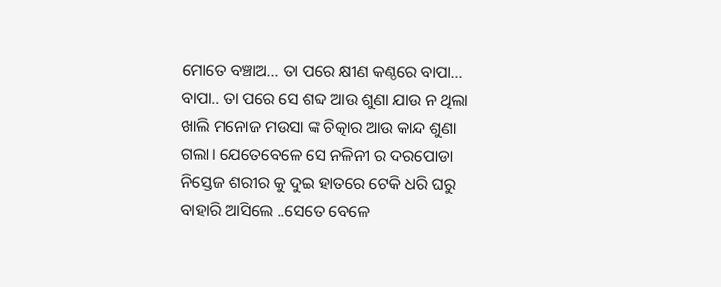ମୋତେ ବଞ୍ଚାଅ... ତା ପରେ କ୍ଷୀଣ କଣ୍ଠରେ ବାପା... ବାପା.. ତା ପରେ ସେ ଶବ୍ଦ ଆଉ ଶୁଣା ଯାଉ ନ ଥିଲା ଖାଲି ମନୋଜ ମଉସା ଙ୍କ ଚିତ୍କାର ଆଉ କାନ୍ଦ ଶୁଣା ଗଲା। ଯେତେବେଳେ ସେ ନଳିନୀ ର ଦରପୋଡା ନିସ୍ତେଜ ଶରୀର କୁ ଦୁଇ ହାତରେ ଟେକି ଧରି ଘରୁ ବାହାରି ଆସିଲେ ..ସେତେ ବେଳେ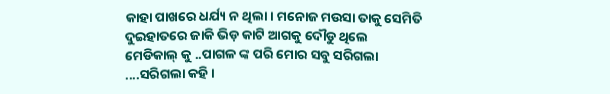କାହା ପାଖରେ ଧର୍ଯ୍ୟ ନ ଥିଲା। ମନୋଜ ମଉସା ତାକୁ ସେମିତି  ଦୁଇହାତରେ ଜାକି ଭିଡ଼ କାଟି ଆଗକୁ ଦୌଡୁ ଥିଲେ ମେଡିକାଲ୍ କୁ ..ପାଗଳ ଙ୍କ ପରି ମୋର ସବୁ ସରିଗଲା ....ସରିଗଲା କହି ।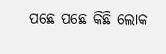ପଛେ ପଛେ କିଛି ଲୋକ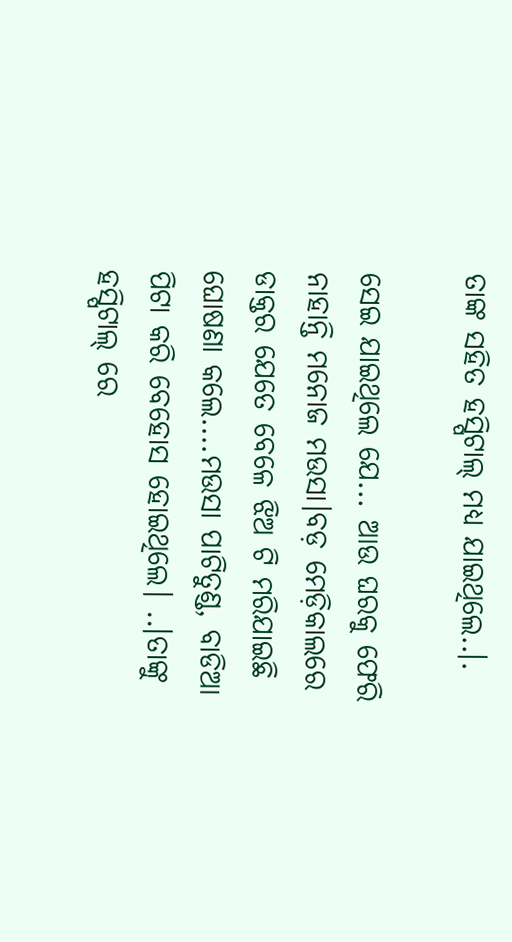ତାଙ୍କ ସହିତ ହସ୍ପିଟାଲ୍ ମଧ୍ୟ ଯାଇଥିଲେ..।.

ସେଇ ଯାଇଥିଲେ ଯେ... ଆଉ ଘରକୁ ଫେରି ନାହାନ୍ତି ମନୋଜ ମଉସା।ବଡ଼ ମେଡ଼ିକାଲରେ ଡାକ୍ତର ଯେତେ ବେଳେ ଝିଅ ଟି ମରିଯାଇଛି ଘୋଷଣା କଲେ....ମଉସା ପାଟିତୁଣ୍ଡ, ବାଡିଆ ପିଟା କରି ବେହୋସ ହୋଇଥିଲେ। ..।ତାଙ୍କୁ ହସ୍ପିଟାଲ୍ ରେ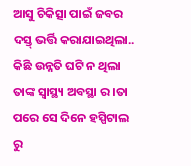ଆସୁ ଚିକିତ୍ସା ପାଇଁ ଜବର ଦସ୍ତ୍ ଭର୍ତ୍ତି କରାଯାଇଥିଲା.. କିଛି ଉନ୍ନତି ଘଟି ନ ଥିଲା ତାଙ୍କ ସ୍ବାସ୍ଥ୍ୟ ଅବସ୍ଥା ର ।ତା ପରେ ସେ ଦିନେ ହସ୍ପିଟାଲ ରୁ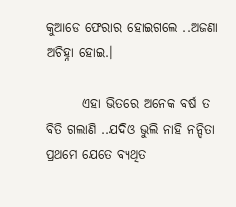କୁଆଡେ ଫେରାର ହୋଇଗଲେ ..ଅଜଣା ଅଚିହ୍ନା ହୋଇ.।

       ଏହା ଭିତରେ ଅନେକ ବର୍ଷ ତ ବିତି ଗଲାଣି ..ଯଦିଓ ଭୁଲି ନାହି ନନ୍ଦିତା ପ୍ରଥମେ ଯେତେ ବ୍ୟଥିତ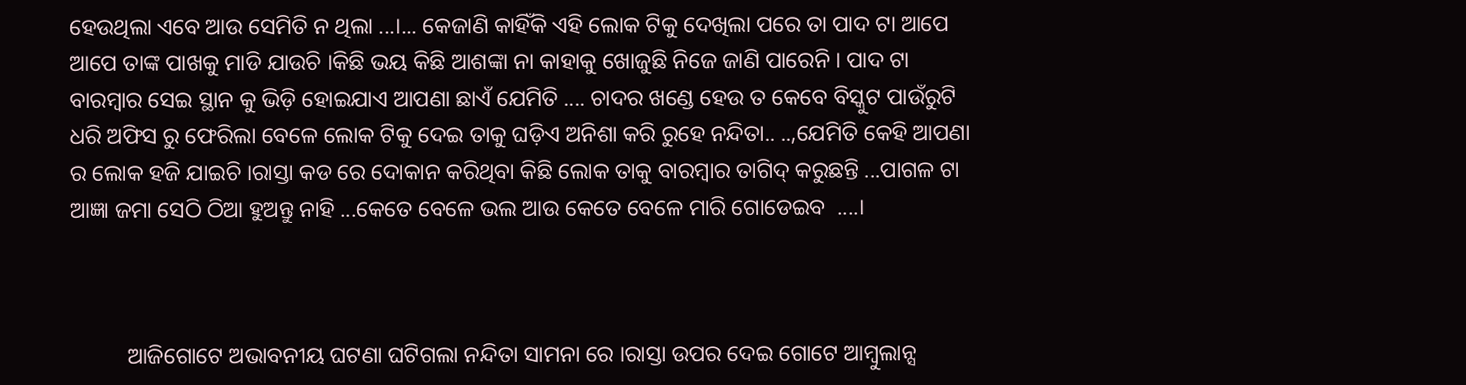ହେଉଥିଲା ଏବେ ଆଉ ସେମିତି ନ ଥିଲା ...।... କେଜାଣି କାହିଁକି ଏହି ଲୋକ ଟିକୁ ଦେଖିଲା ପରେ ତା ପାଦ ଟା ଆପେ ଆପେ ତାଙ୍କ ପାଖକୁ ମାଡି ଯାଉଚି ।କିଛି ଭୟ କିଛି ଆଶଙ୍କା ନା କାହାକୁ ଖୋଜୁଛି ନିଜେ ଜାଣି ପାରେନି । ପାଦ ଟା ବାରମ୍ବାର ସେଇ ସ୍ଥାନ କୁ ଭିଡ଼ି ହୋଇଯାଏ ଆପଣା ଛାଏଁ ଯେମିତି .... ଚାଦର ଖଣ୍ଡେ ହେଉ ତ କେବେ ବିସ୍କୁଟ ପାଉଁରୁଟି ଧରି ଅଫିସ ରୁ ଫେରିଲା ବେଳେ ଲୋକ ଟିକୁ ଦେଇ ତାକୁ ଘଡ଼ିଏ ଅନିଶା କରି ରୁହେ ନନ୍ଦିତା.. ..,ଯେମିତି କେହି ଆପଣା ର ଲୋକ ହଜି ଯାଇଚି ।ରାସ୍ତା କଡ ରେ ଦୋକାନ କରିଥିବା କିଛି ଲୋକ ତାକୁ ବାରମ୍ବାର ତାଗିଦ୍ କରୁଛନ୍ତି ...ପାଗଳ ଟା ଆଜ୍ଞା ଜମା ସେଠି ଠିଆ ହୁଅନ୍ତୁ ନାହି ...କେତେ ବେଳେ ଭଲ ଆଉ କେତେ ବେଳେ ମାରି ଗୋଡେଇବ  ....।



          ଆଜିଗୋଟେ ଅଭାବନୀୟ ଘଟଣା ଘଟିଗଲା ନନ୍ଦିତା ସାମନା ରେ ।ରାସ୍ତା ଉପର ଦେଇ ଗୋଟେ ଆମ୍ବୁଲାନ୍ସ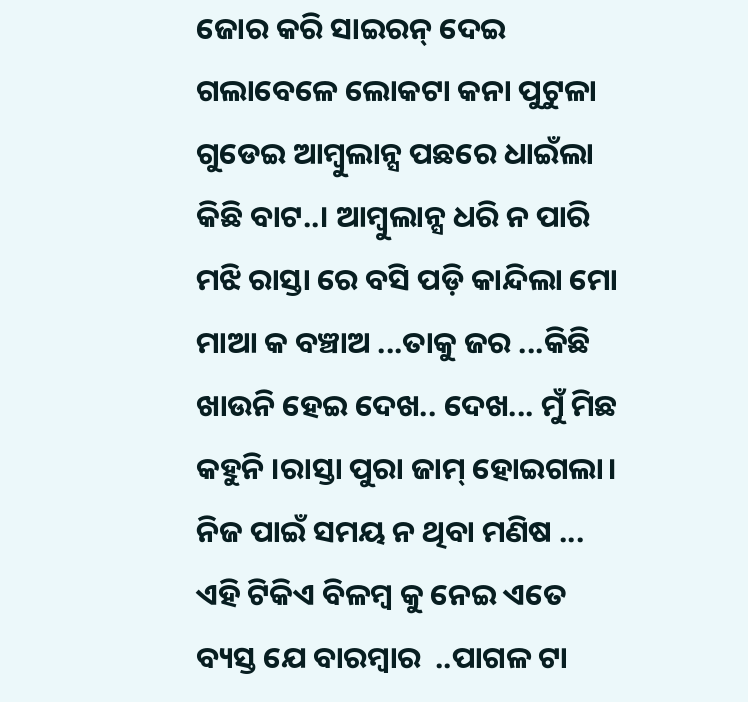ଜୋର କରି ସାଇରନ୍ ଦେଇ ଗଲାବେଳେ ଲୋକଟା କନା ପୁଟୁଳା ଗୁଡେଇ ଆମ୍ବୁଲାନ୍ସ ପଛରେ ଧାଇଁଲା କିଛି ବାଟ..। ଆମ୍ବୁଲାନ୍ସ ଧରି ନ ପାରି ମଝି ରାସ୍ତା ରେ ବସି ପଡ଼ି କାନ୍ଦିଲା ମୋ ମାଆ କ ବଞ୍ଚାଅ ...ତାକୁ ଜର ...କିଛି ଖାଉନି ହେଇ ଦେଖ.. ଦେଖ... ମୁଁ ମିଛ କହୁନି ।ରାସ୍ତା ପୁରା ଜାମ୍ ହୋଇଗଲା। ନିଜ ପାଇଁ ସମୟ ନ ଥିବା ମଣିଷ ... ଏହି ଟିକିଏ ବିଳମ୍ବ କୁ ନେଇ ଏତେ ବ୍ୟସ୍ତ ଯେ ବାରମ୍ବାର  ..ପାଗଳ ଟା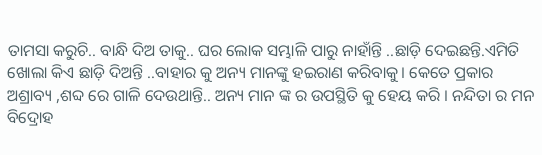ତାମସା କରୁଚି.. ବାନ୍ଧି ଦିଅ ତାକୁ.. ଘର ଲୋକ ସମ୍ଭାଳି ପାରୁ ନାହାଁନ୍ତି ..ଛାଡ଼ି ଦେଇଛନ୍ତି.ଏମିତି ଖୋଲା କିଏ ଛାଡ଼ି ଦିଅନ୍ତି ..ବାହାର କୁ ଅନ୍ୟ ମାନଙ୍କୁ ହଇରାଣ କରିବାକୁ। କେତେ ପ୍ରକାର ଅଶ୍ରାବ୍ୟ ,ଶବ୍ଦ ରେ ଗାଳି ଦେଉଥାନ୍ତି.. ଅନ୍ୟ ମାନ ଙ୍କ ର ଉପସ୍ଥିତି କୁ ହେୟ କରି । ନନ୍ଦିତା ର ମନ ବିଦ୍ରୋହ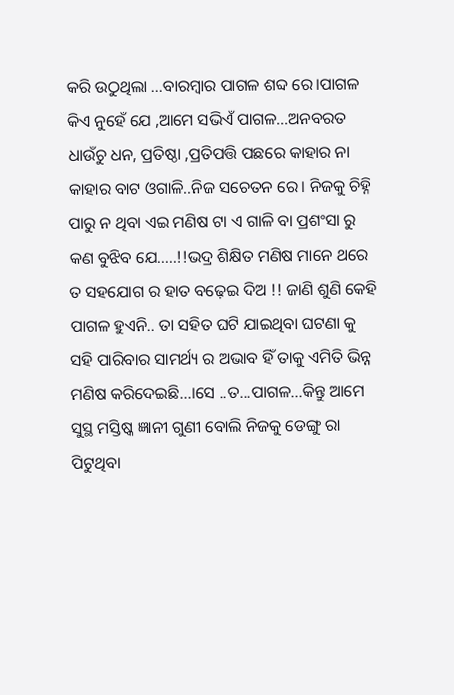କରି ଉଠୁଥିଲା ...ବାରମ୍ବାର ପାଗଳ ଶବ୍ଦ ରେ।ପାଗଳ କିଏ ନୁହେଁ ଯେ ,ଆମେ ସଭିଏଁ ପାଗଳ...ଅନବରତ ଧାଉଁଚୁ ଧନ, ପ୍ରତିଷ୍ଠା ,ପ୍ରତିପତ୍ତି ପଛରେ କାହାର ନା କାହାର ବାଟ ଓଗାଳି..ନିଜ ସଚେତନ ରେ। ନିଜକୁ ଚିହ୍ନି ପାରୁ ନ ଥିବା ଏଇ ମଣିଷ ଟା ଏ ଗାଳି ବା ପ୍ରଶଂସା ରୁ କଣ ବୁଝିବ ଯେ.....!!ଭଦ୍ର ଶିକ୍ଷିତ ମଣିଷ ମାନେ ଥରେ ତ ସହଯୋଗ ର ହାତ ବଢ଼େଇ ଦିଅ !! ଜାଣି ଶୁଣି କେହି ପାଗଳ ହୁଏନି.. ତା ସହିତ ଘଟି ଯାଇଥିବା ଘଟଣା କୁ ସହି ପାରିବାର ସାମର୍ଥ୍ୟ ର ଅଭାବ ହିଁ ତାକୁ ଏମିତି ଭିନ୍ନ ମଣିଷ କରିଦେଇଛି...।ସେ ..ତ...ପାଗଳ...କିନ୍ତୁ ଆମେ ସୁସ୍ଥ ମସ୍ତିଷ୍କ ଜ୍ଞାନୀ ଗୁଣୀ ବୋଲି ନିଜକୁ ଡେଙ୍ଗୁ ରା ପିଟୁଥିବା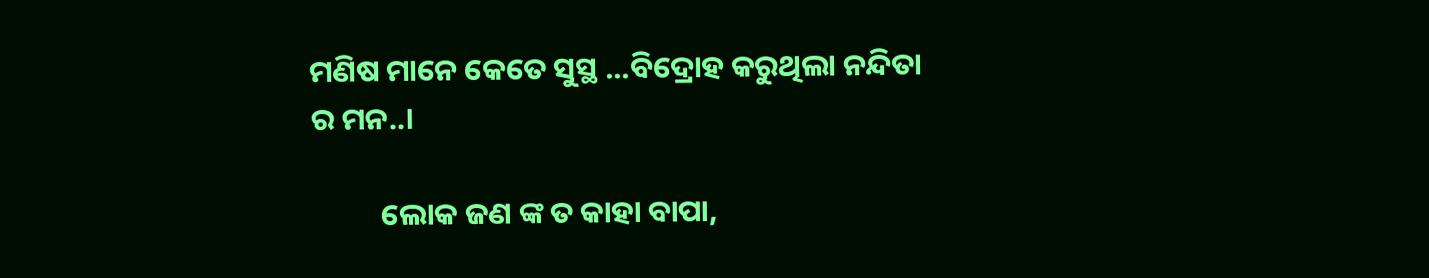ମଣିଷ ମାନେ କେତେ ସୁସ୍ଥ ...ବିଦ୍ରୋହ କରୁଥିଲା ନନ୍ଦିତା ର ମନ..।

          ଲୋକ ଜଣ ଙ୍କ ତ କାହା ବାପା,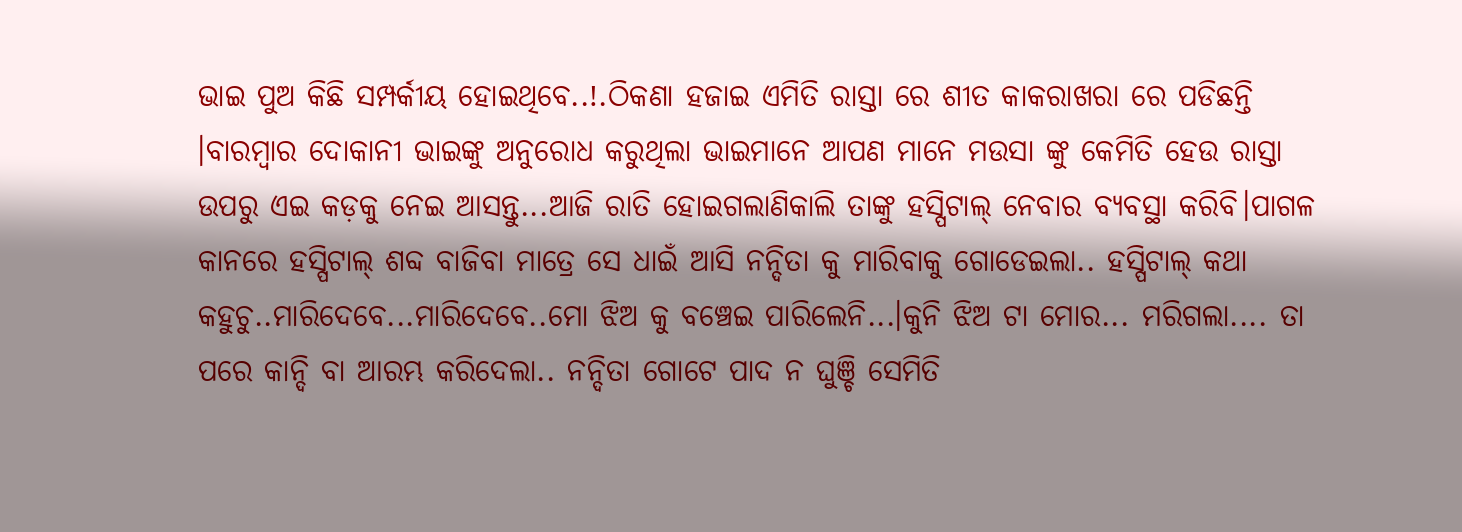ଭାଇ ପୁଅ କିଛି ସମ୍ପର୍କୀୟ ହୋଇଥିବେ..!.ଠିକଣା ହଜାଇ ଏମିତି ରାସ୍ତା ରେ ଶୀତ କାକରାଖରା ରେ ପଡିଛନ୍ତି ।ବାରମ୍ବାର ଦୋକାନୀ ଭାଇଙ୍କୁ ଅନୁରୋଧ କରୁଥିଲା ଭାଇମାନେ ଆପଣ ମାନେ ମଉସା ଙ୍କୁ କେମିତି ହେଉ ରାସ୍ତା ଉପରୁ ଏଇ କଡ଼କୁ ନେଇ ଆସନ୍ତୁ...ଆଜି ରାତି ହୋଇଗଲାଣିକାଲି ତାଙ୍କୁ ହସ୍ପିଟାଲ୍ ନେବାର ବ୍ୟବସ୍ଥା କରିବି।ପାଗଳ କାନରେ ହସ୍ପିଟାଲ୍ ଶବ୍ଦ ବାଜିବା ମାତ୍ରେ ସେ ଧାଇଁ ଆସି ନନ୍ଦିତା କୁ ମାରିବାକୁ ଗୋଡେଇଲା.. ହସ୍ପିଟାଲ୍ କଥା କହୁଚୁ..ମାରିଦେବେ...ମାରିଦେବେ..ମୋ ଝିଅ କୁ ବଞ୍ଚେଇ ପାରିଲେନି...।କୁନି ଝିଅ ଟା ମୋର... ମରିଗଲା.... ତା ପରେ କାନ୍ଦି ବା ଆରମ୍ଭ କରିଦେଲା.. ନନ୍ଦିତା ଗୋଟେ ପାଦ ନ ଘୁଞ୍ଚି ସେମିତି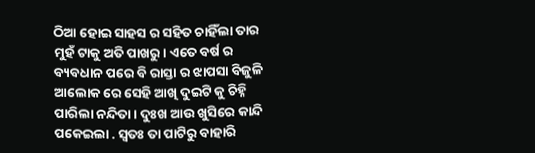ଠିଆ ହୋଇ ସାହସ ର ସହିତ ଚାହିଁଲା ତାର ମୁହଁ ଟାକୁ ଅତି ପାଖରୁ। ଏତେ ବର୍ଷ ର ବ୍ୟବଧାନ ପରେ ବି ରାସ୍ତା ର ଝାପସା ବିଜୁଳି ଆଲୋକ ରେ ସେହି ଆଖି ଦୁଇଟି କୁ ଚିହ୍ନି ପାରିଲା ନନ୍ଦିତା। ଦୁଃଖ ଆଉ ଖୁସିରେ କାନ୍ଦି ପକେଇଲା . ସ୍ଵତଃ ତା ପାଟିରୁ ବାହାରି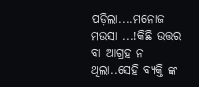ପଡ଼ିଲା....ମନୋଜ ମଉସା ...!କିଛି ଉତ୍ତର ବା ଆଗ୍ରହ ନ ଥିଲା..ସେହି ବ୍ୟକ୍ତି ଙ୍କ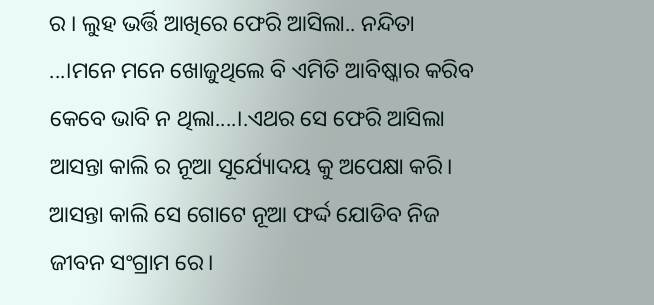ର । ଲୁହ ଭର୍ତ୍ତି ଆଖିରେ ଫେରି ଆସିଲା.. ନନ୍ଦିତା ...।ମନେ ମନେ ଖୋଜୁଥିଲେ ବି ଏମିତି ଆବିଷ୍କାର କରିବ କେବେ ଭାବି ନ ଥିଲା....।.ଏଥର ସେ ଫେରି ଆସିଲା ଆସନ୍ତା କାଲି ର ନୂଆ ସୂର୍ଯ୍ୟୋଦୟ କୁ ଅପେକ୍ଷା କରି। ଆସନ୍ତା କାଲି ସେ ଗୋଟେ ନୂଆ ଫର୍ଦ୍ଦ ଯୋଡିବ ନିଜ ଜୀବନ ସଂଗ୍ରାମ ରେ।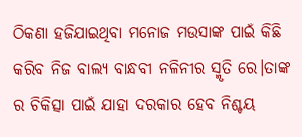ଠିକଣା ହଜିଯାଇଥିବା ମନୋଜ ମଉସାଙ୍କ ପାଇଁ କିଛି କରିବ ନିଜ ବାଲ୍ୟ ବାନ୍ଧବୀ ନଳିନୀର ସ୍ମୃତି ରେ।ତାଙ୍କ ର ଚିକିତ୍ସା ପାଇଁ ଯାହା ଦରକାର ହେବ ନିଶ୍ଚୟ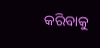କରିବାକୁ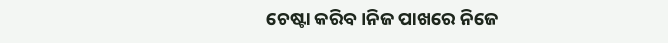ଚେଷ୍ଟା କରିବ।ନିଜ ପାଖରେ ନିଜେ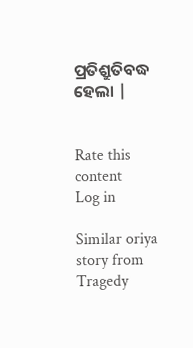ପ୍ରତିଶ୍ରୁତିବଦ୍ଧ ହେଲା |


Rate this content
Log in

Similar oriya story from Tragedy